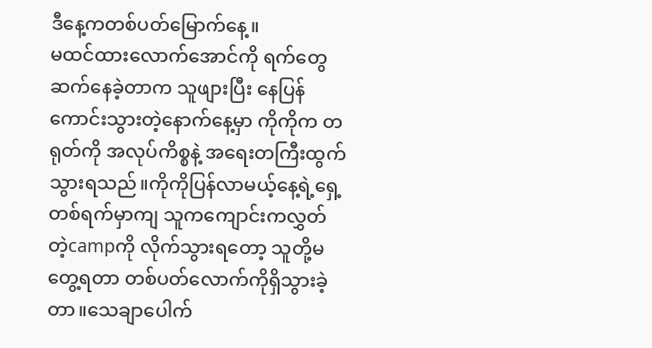ဒီနေ့ကတစ်ပတ်မြောက်နေ့။
မထင်ထားလောက်အောင်ကို ရက်တွေဆက်နေခဲ့တာက သူဖျားပြီး နေပြန်ကောင်းသွားတဲ့နောက်နေ့မှာ ကိုကိုက တရုတ်ကို အလုပ်ကိစ္စနဲ့ အရေးတကြီးထွက်သွားရသည်။ကိုကိုပြန်လာမယ့်နေ့ရဲ့ရှေ့တစ်ရက်မှာကျ သူကကျောင်းကလွှတ်တဲ့campကို လိုက်သွားရတော့ သူတို့မတွေ့ရတာ တစ်ပတ်လောက်ကိုရှိသွားခဲ့တာ။သေချာပေါက်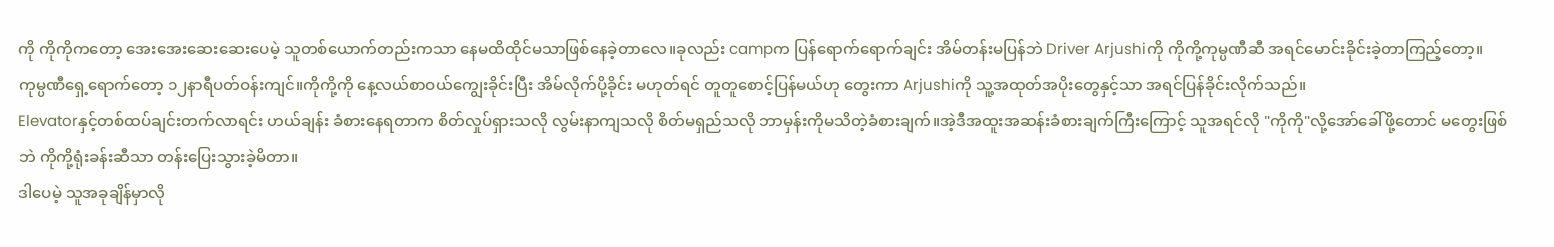ကို ကိုကိုကတော့ အေးအေးဆေးဆေးပေမဲ့ သူတစ်ယောက်တည်းကသာ နေမထိထိုင်မသာဖြစ်နေခဲ့တာလေ။ခုလည်း campက ပြန်ရောက်ရောက်ချင်း အိမ်တန်းမပြန်ဘဲ Driver Arjushiကို ကိုကို့ကုမ္ပဏီဆီ အရင်မောင်းခိုင်းခဲ့တာကြည့်တော့။
ကုမ္ပဏီရှေ့ရောက်တော့ ၁၂နာရီပတ်ဝန်းကျင်။ကိုကို့ကို နေ့လယ်စာဝယ်ကျွေးခိုင်းပြီး အိမ်လိုက်ပို့ခိုင်း မဟုတ်ရင် တူတူစောင့်ပြန်မယ်ဟု တွေးကာ Arjushiကို သူ့အထုတ်အပိုးတွေနှင့်သာ အရင်ပြန်ခိုင်းလိုက်သည်။
Elevatorနှင့်တစ်ထပ်ချင်းတက်လာရင်း ဟယ်ချန်း ခံစားနေရတာက စိတ်လှုပ်ရှားသလို လွမ်းနာကျသလို စိတ်မရှည်သလို ဘာမှန်းကိုမသိတဲ့ခံစားချက်။အဲ့ဒီအထူးအဆန်းခံစားချက်ကြီးကြောင့် သူအရင်လို "ကိုကို"လို့အော်ခေါ်ဖို့တောင် မတွေးဖြစ်ဘဲ ကိုကို့ရုံးခန်းဆီသာ တန်းပြေးသွားခဲ့မိတာ။
ဒါပေမဲ့ သူအခုချိန်မှာလို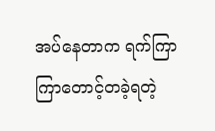အပ်နေတာက ရက်ကြာကြာတောင့်တခဲ့ရတဲ့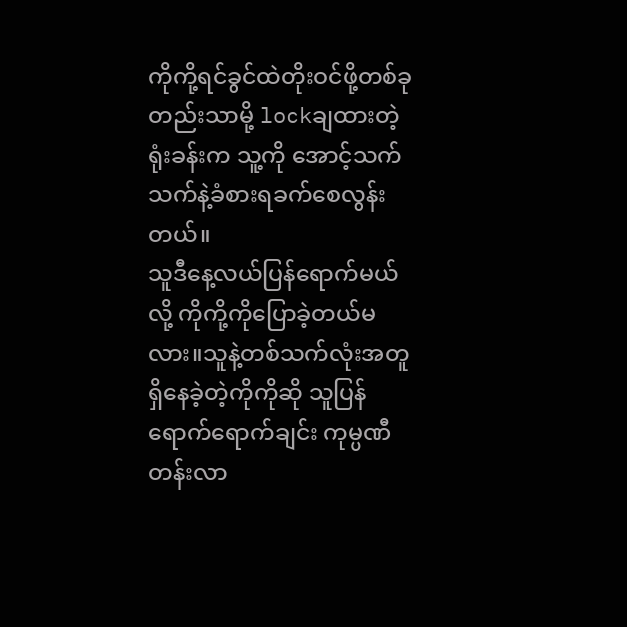ကိုကို့ရင်ခွင်ထဲတိုးဝင်ဖို့တစ်ခုတည်းသာမို့ lockချထားတဲ့ရုံးခန်းက သူ့ကို အောင့်သက်သက်နဲ့ခံစားရခက်စေလွန်းတယ်။
သူဒီနေ့လယ်ပြန်ရောက်မယ်လို့ ကိုကို့ကိုပြောခဲ့တယ်မလား။သူနဲ့တစ်သက်လုံးအတူရှိနေခဲ့တဲ့ကိုကိုဆို သူပြန်ရောက်ရောက်ချင်း ကုမ္ပဏီတန်းလာ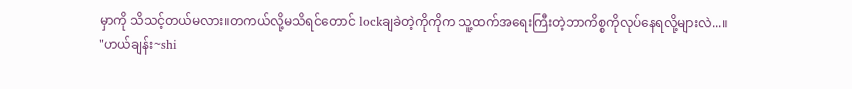မှာကို သိသင့်တယ်မလား။တကယ်လို့မသိရင်တောင် lockချခဲတဲ့ကိုကိုက သူ့ထက်အရေးကြီးတဲ့ဘာကိစ္စကိုလုပ်နေရလို့များလဲ...။
"ဟယ်ချန်း~shi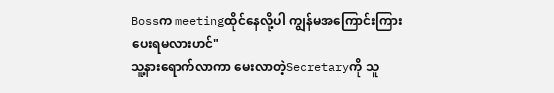Bossက meetingထိုင်နေလို့ပါ ကျွန်မအကြောင်းကြားပေးရမလားဟင်"
သူ့နားရောက်လာကာ မေးလာတဲ့Secretaryကို သူ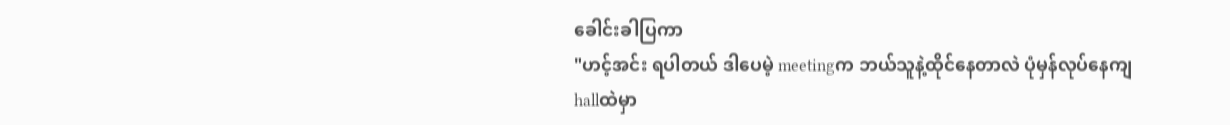ခေါင်းခါပြကာ
"ဟင့်အင်း ရပါတယ် ဒါပေမဲ့ meetingက ဘယ်သူနဲ့ထိုင်နေတာလဲ ပုံမှန်လုပ်နေကျhallထဲမှာ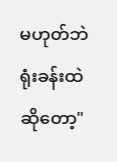မဟုတ်ဘဲ ရုံးခန်းထဲဆိုတော့"